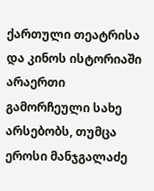ქართული თეატრისა და კინოს ისტორიაში არაერთი გამორჩეული სახე არსებობს, თუმცა ეროსი მანჯგალაძე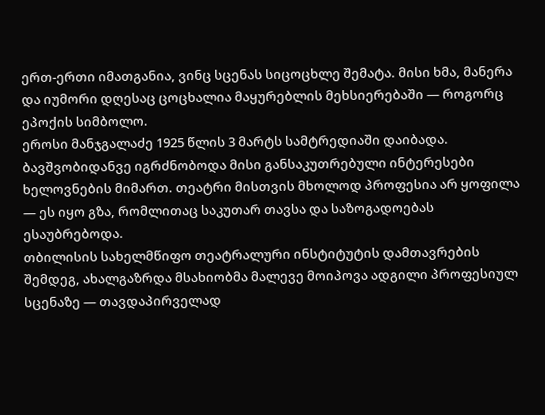ერთ-ერთი იმათგანია, ვინც სცენას სიცოცხლე შემატა. მისი ხმა, მანერა და იუმორი დღესაც ცოცხალია მაყურებლის მეხსიერებაში — როგორც ეპოქის სიმბოლო.
ეროსი მანჯგალაძე 1925 წლის 3 მარტს სამტრედიაში დაიბადა. ბავშვობიდანვე იგრძნობოდა მისი განსაკუთრებული ინტერესები ხელოვნების მიმართ. თეატრი მისთვის მხოლოდ პროფესია არ ყოფილა — ეს იყო გზა, რომლითაც საკუთარ თავსა და საზოგადოებას ესაუბრებოდა.
თბილისის სახელმწიფო თეატრალური ინსტიტუტის დამთავრების შემდეგ, ახალგაზრდა მსახიობმა მალევე მოიპოვა ადგილი პროფესიულ სცენაზე — თავდაპირველად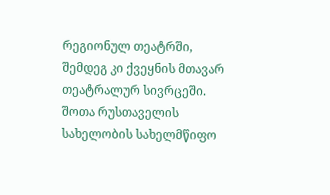რეგიონულ თეატრში, შემდეგ კი ქვეყნის მთავარ თეატრალურ სივრცეში.
შოთა რუსთაველის სახელობის სახელმწიფო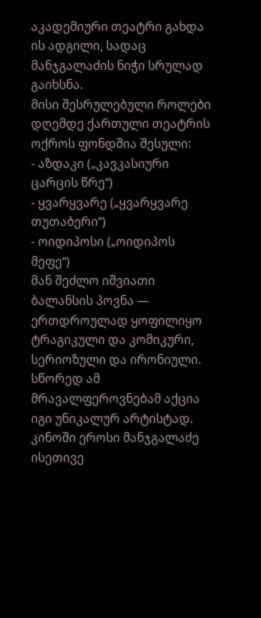აკადემიური თეატრი გახდა ის ადგილი, სადაც მანჯგალაძის ნიჭი სრულად გაიხსნა.
მისი შესრულებული როლები დღემდე ქართული თეატრის ოქროს ფონდშია შესული:
- აზდაკი („კავკასიური ცარცის წრე“)
- ყვარყვარე („ყვარყვარე თუთაბერი“)
- ოიდიპოსი („ოიდიპოს მეფე“)
მან შეძლო იშვიათი ბალანსის პოვნა — ერთდროულად ყოფილიყო ტრაგიკული და კომიკური, სერიოზული და ირონიული. სწორედ ამ მრავალფეროვნებამ აქცია იგი უნიკალურ არტისტად.
კინოში ეროსი მანჯგალაძე ისეთივე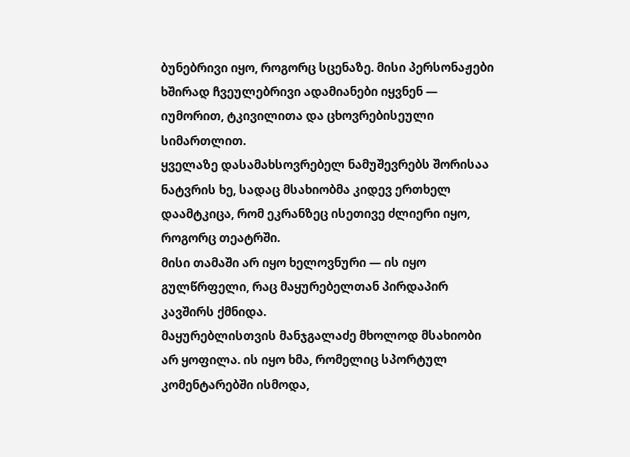ბუნებრივი იყო, როგორც სცენაზე. მისი პერსონაჟები ხშირად ჩვეულებრივი ადამიანები იყვნენ — იუმორით, ტკივილითა და ცხოვრებისეული სიმართლით.
ყველაზე დასამახსოვრებელ ნამუშევრებს შორისაა ნატვრის ხე, სადაც მსახიობმა კიდევ ერთხელ დაამტკიცა, რომ ეკრანზეც ისეთივე ძლიერი იყო, როგორც თეატრში.
მისი თამაში არ იყო ხელოვნური — ის იყო გულწრფელი, რაც მაყურებელთან პირდაპირ კავშირს ქმნიდა.
მაყურებლისთვის მანჯგალაძე მხოლოდ მსახიობი არ ყოფილა. ის იყო ხმა, რომელიც სპორტულ კომენტარებში ისმოდა,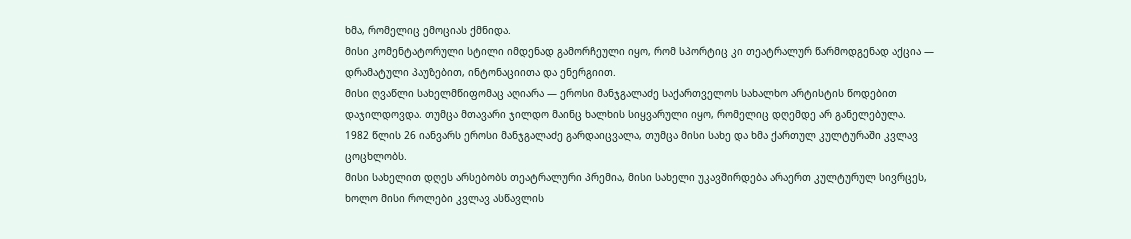ხმა, რომელიც ემოციას ქმნიდა.
მისი კომენტატორული სტილი იმდენად გამორჩეული იყო, რომ სპორტიც კი თეატრალურ წარმოდგენად აქცია — დრამატული პაუზებით, ინტონაციითა და ენერგიით.
მისი ღვაწლი სახელმწიფომაც აღიარა — ეროსი მანჯგალაძე საქართველოს სახალხო არტისტის წოდებით დაჯილდოვდა. თუმცა მთავარი ჯილდო მაინც ხალხის სიყვარული იყო, რომელიც დღემდე არ განელებულა.
1982 წლის 26 იანვარს ეროსი მანჯგალაძე გარდაიცვალა, თუმცა მისი სახე და ხმა ქართულ კულტურაში კვლავ ცოცხლობს.
მისი სახელით დღეს არსებობს თეატრალური პრემია, მისი სახელი უკავშირდება არაერთ კულტურულ სივრცეს, ხოლო მისი როლები კვლავ ასწავლის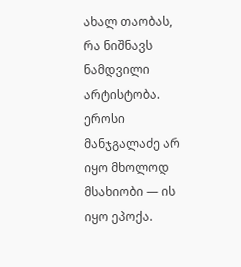ახალ თაობას, რა ნიშნავს ნამდვილი არტისტობა.
ეროსი მანჯგალაძე არ იყო მხოლოდ მსახიობი — ის იყო ეპოქა.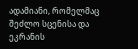ადამიანი, რომელმაც შეძლო სცენისა და ეკრანის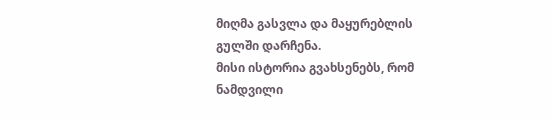მიღმა გასვლა და მაყურებლის გულში დარჩენა.
მისი ისტორია გვახსენებს, რომ ნამდვილი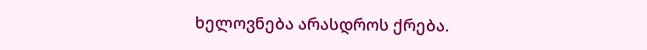ხელოვნება არასდროს ქრება.